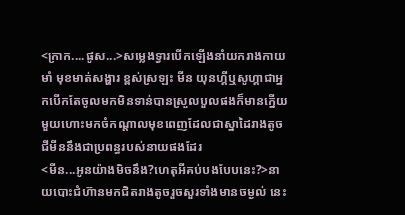<ក្រាក....ផូស...>សម្លេងទ្វារបើកឡើងនាំយករាងកាយមាំ មុខមាត់សង្ហារ ខ្ពស់ស្រឡះ មីន យុនហ្គីឬសូហ្គាជាអ្នកបើកតែចូលមកមិនទាន់បានស្រួលបួលផងក៏មានក្នើយមួយហោះមកចំកណ្តាលមុខពេញដែលជាស្នាដៃរាងតូចជីមីននឹងជាប្រពន្ធរបស់នាយផងដែរ
<មីន...អូនយ៉ាងមិចនឹង?ហេតុអីគប់បងបែបនេះ?>នាយបោះជំហ៊ានមកជិតរាងតូចរួចសួរទាំងមានចម្ងល់ នេះ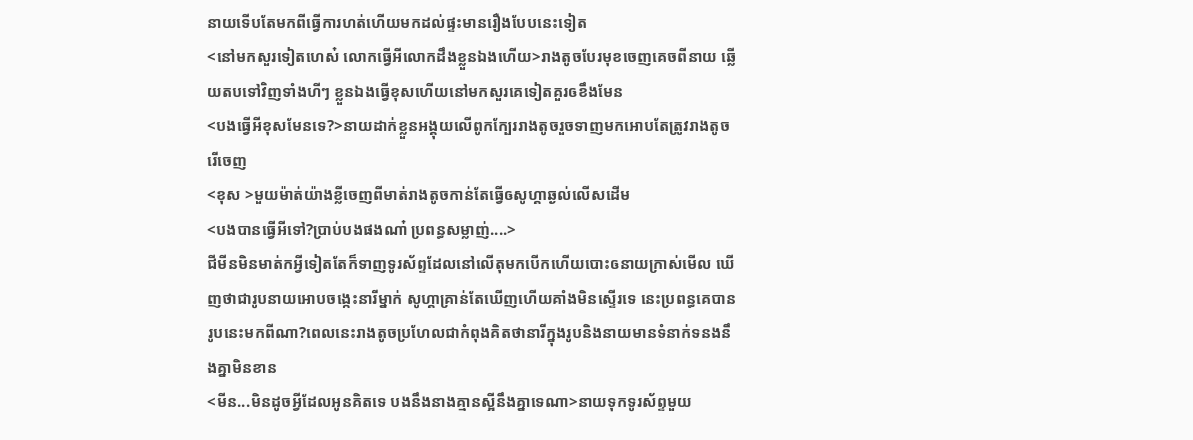នាយទើបតែមកពីធ្វើការហត់ហើយមកដល់ផ្ទះមានរឿងបែបនេះទៀត
<នៅមកសួរទៀតហេស៎ លោកធ្វើអីលោកដឹងខ្លួនឯងហើយ>រាងតូចបែរមុខចេញគេចពីនាយ ឆ្លើយតបទៅវិញទាំងហីៗ ខ្លួនឯងធ្វើខុសហើយនៅមកសួរគេទៀតគួរឲខឹងមែន
<បងធ្វើអីខុសមែនទេ?>នាយដាក់ខ្លួនអង្គុយលើពូកក្បែររាងតូចរួចទាញមកអោបតែត្រូវរាងតូចរើចេញ
<ខុស >មួយម៉ាត់យ៉ាងខ្លីចេញពីមាត់រាងតូចកាន់តែធ្វើឲសូហ្គាឆ្ងល់លើសដើម
<បងបានធ្វើអីទៅ?ប្រាប់បងផងណា៎ ប្រពន្ធសម្លាញ់....>
ជីមីនមិនមាត់កអ្វីទៀតតែក៏ទាញទូរស័ព្ទដែលនៅលើតុមកបើកហើយបោះឲនាយក្រាស់មើល ឃើញថាជារូបនាយអោបចង្កេះនារីម្នាក់ សូហ្គាគ្រាន់តែឃើញហើយគាំងមិនស្ទើរទេ នេះប្រពន្ធគេបានរូបនេះមកពីណា?ពេលនេះរាងតូចប្រហែលជាកំពុងគិតថានារីក្នុងរូបនិងនាយមានទំនាក់ទនងនឹងគ្នាមិនខាន
<មីន...មិនដូចអ្វីដែលអូនគិតទេ បងនឹងនាងគ្មានស្អីនឹងគ្នាទេណា>នាយទុកទូរស័ព្ទមួយ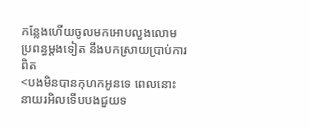កន្លែងហើយចូលមកអោបលួងលោមប្រពន្ធម្តងទៀត នឹងបកស្រាយប្រាប់ការពិត
<បងមិនបានកុហកអូនទេ ពេលនោះនាយរអិលទើបបងជួយទ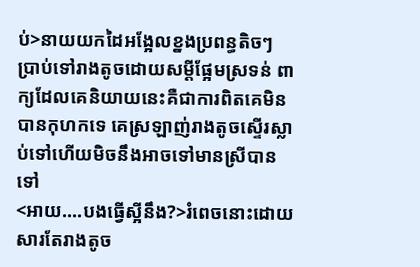ប់>នាយយកដៃអង្អែលខ្នងប្រពន្ធតិចៗ ប្រាប់ទៅរាងតូចដោយសម្តីផ្អែមស្រទន់ ពាក្យដែលគេនិយាយនេះគឺជាការពិតគេមិនបានកុហកទេ គេស្រឡាញ់រាងតូចស្ទើរស្លាប់ទៅហើយមិចនឹងអាចទៅមានស្រីបានទៅ
<អាយ....បងធ្វើស្អីនឹង?>រំពេចនោះដោយសារតែរាងតូច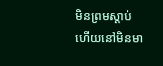មិនព្រមស្តាប់ហើយនៅមិនមា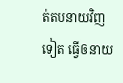ត់តបនាយវិញទៀត ធ្វើឲនាយ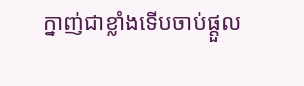ក្នាញ់ជាខ្លាំងទើបចាប់ផ្តួល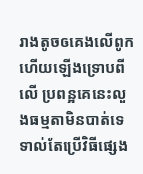រាងតូចឲគេងលើពូកហើយឡើងទ្រោបពីលើ ប្រពន្អគេនេះលួងធម្មតាមិនបាត់ទេទាល់តែប្រើវិធីផ្សេង